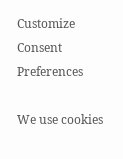Customize Consent Preferences

We use cookies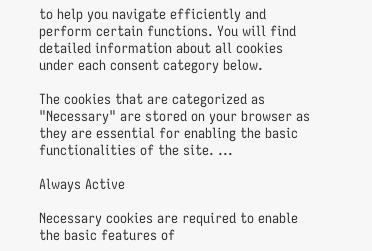to help you navigate efficiently and perform certain functions. You will find detailed information about all cookies under each consent category below.

The cookies that are categorized as "Necessary" are stored on your browser as they are essential for enabling the basic functionalities of the site. ...

Always Active

Necessary cookies are required to enable the basic features of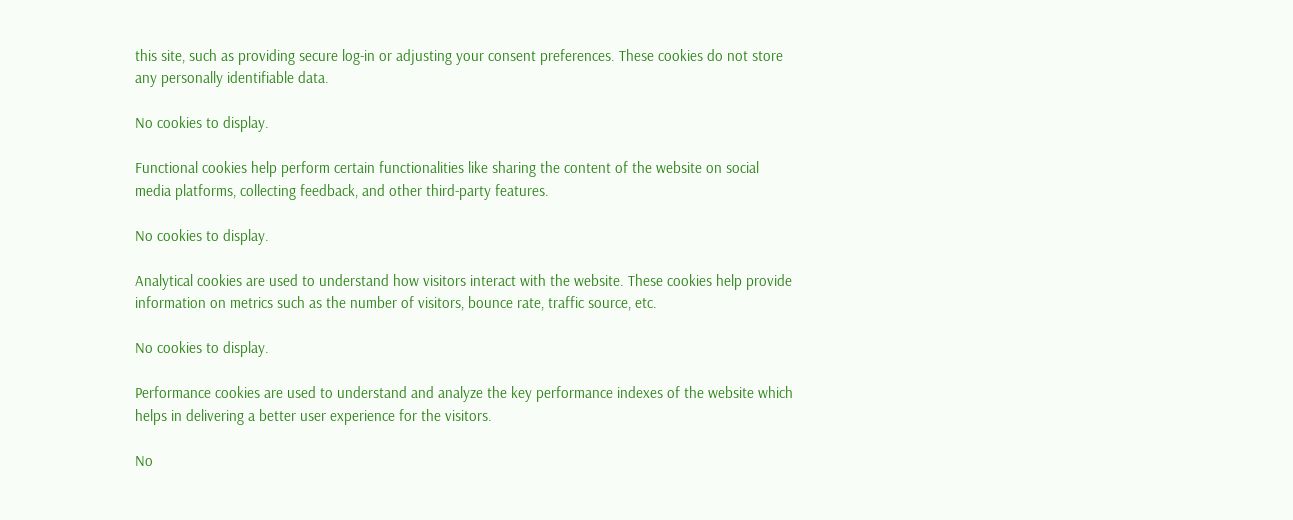this site, such as providing secure log-in or adjusting your consent preferences. These cookies do not store any personally identifiable data.

No cookies to display.

Functional cookies help perform certain functionalities like sharing the content of the website on social media platforms, collecting feedback, and other third-party features.

No cookies to display.

Analytical cookies are used to understand how visitors interact with the website. These cookies help provide information on metrics such as the number of visitors, bounce rate, traffic source, etc.

No cookies to display.

Performance cookies are used to understand and analyze the key performance indexes of the website which helps in delivering a better user experience for the visitors.

No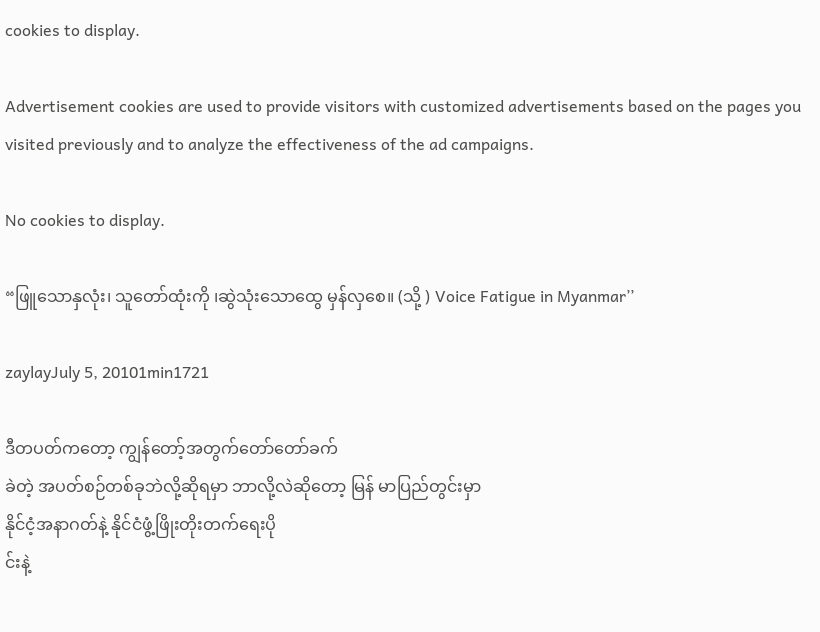cookies to display.

Advertisement cookies are used to provide visitors with customized advertisements based on the pages you visited previously and to analyze the effectiveness of the ad campaigns.

No cookies to display.

“ဖြူသောနှလုံး၊ သူတော်ထုံးကို ၊ဆွဲသုံးသောထွေ မှန်လှစေ။ (သို့ ) Voice Fatigue in Myanmar’’

zaylayJuly 5, 20101min1721

ဒီတပတ်ကတော့ ကျွန်တော့်အတွက်တော်တော်ခက်
ခဲတဲ့ အပတ်စဉ်တစ်ခုဘဲလို့ဆိုရမှာ ဘာလို့လဲဆိုတော့ မြန် မာပြည်တွင်းမှာ
နိုင်ငံ့အနာဂတ်နဲ့ နိုင်ငံဖွံ့ဖြိုးတိုးတက်ရေးပို
င်းနဲ့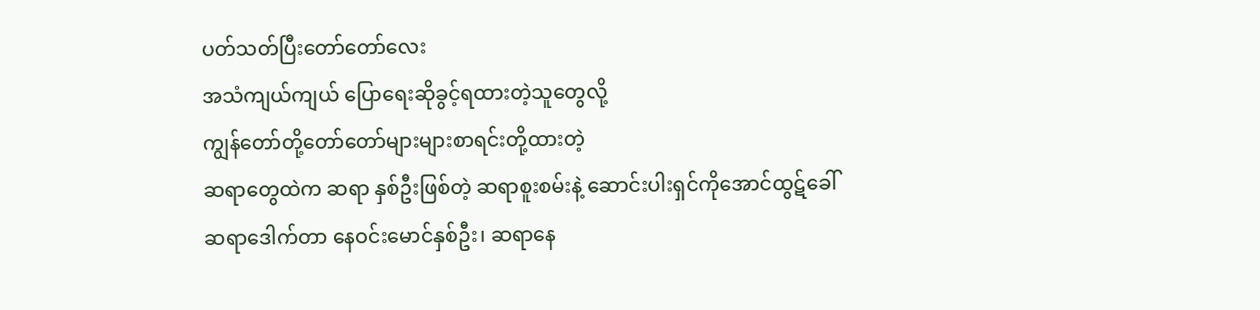ပတ်သတ်ပြီးတော်တော်လေး
အသံကျယ်ကျယ် ပြောရေးဆိုခွင့်ရထားတဲ့သူတွေလို့
ကျွန်တော်တို့တော်တော်များများစာရင်းတို့ထားတဲ့
ဆရာတွေထဲက ဆရာ နှစ်ဦးဖြစ်တဲ့ ဆရာစူးစမ်းနဲ့ ဆောင်းပါးရှင်ကိုအောင်ထွဋ်ခေါ်
ဆရာဒေါက်တာ နေဝင်းမောင်နှစ်ဦး၊ ဆရာနေ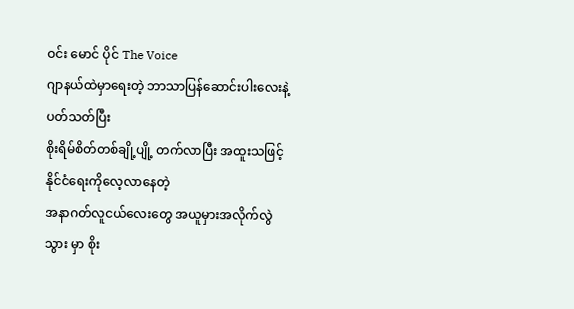ဝင်း မောင် ပိုင် The Voice
ဂျာနယ်ထဲမှာရေးတဲ့ ဘာသာပြန်ဆောင်းပါးလေးနဲ့ ပတ်သတ်ပြီး
စိုးရိမ်စိတ်တစ်ချို့ပျို့ တက်လာပြီး အထူးသဖြင့် နိုင်ငံရေးကိုလေ့လာနေတဲ့
အနာဂတ်လူငယ်လေးတွေ အယူမှားအလိုက်လွဲသွား မှာ စိုး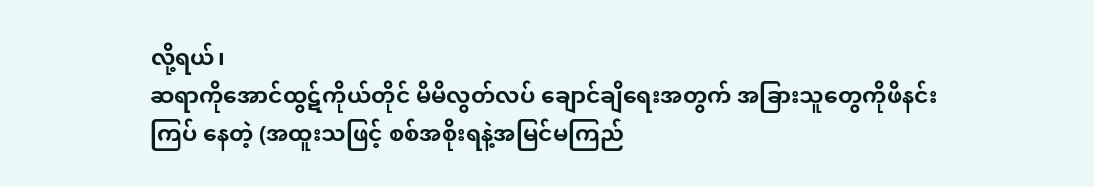လို့ရယ်၊
ဆရာကိုအောင်ထွဋ်ကိုယ်တိုင် မိမိလွတ်လပ် ချောင်ချိရေးအတွက် အခြားသူတွေကိုဖိနင်း
ကြပ် နေတဲ့ (အထူးသဖြင့် စစ်အစိုးရနဲ့အမြင်မကြည်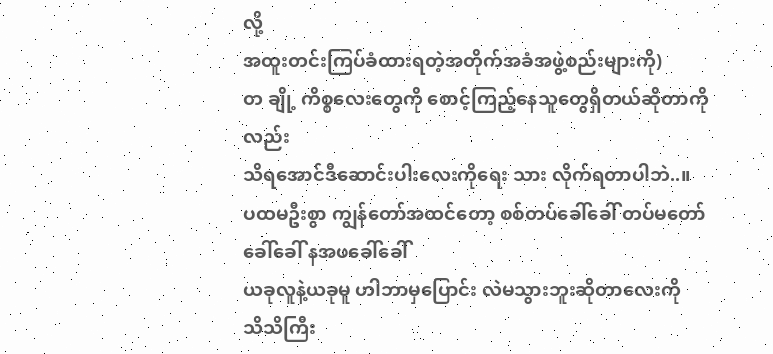လို့
အထူးတင်းကြပ်ခံထားရတဲ့အတိုက်အခံအဖွဲ့စည်းများကို)
တ ချို့ ကိစ္စလေးတွေကို စောင့်ကြည့်နေသူတွေရှိတယ်ဆိုတာကိုလည်း
သိရအောင်ဒီဆောင်းပါးလေးကိုရေး သား လိုက်ရတာပါဘဲ..။
ပထမဦးစွာ ကျွန်တော်အထင်တော့ စစ်တပ်ခေါ်ခေါ် တပ်မတော်ခေါ်ခေါ် နအဖခေါ်ခေါ်
ယခုလူနဲ့ယခုမူ ဟါဘာမှပြောင်း လဲမသွားဘူးဆိုတာလေးကို
သိသိကြီး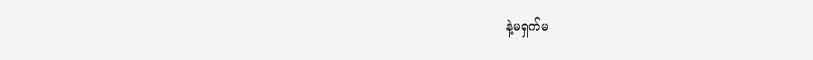နဲ့မရှက်မ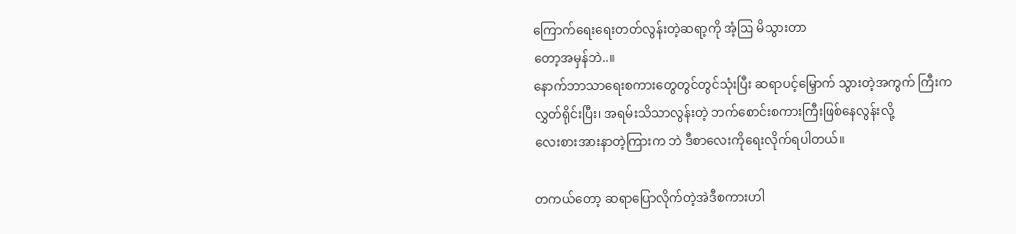ကြောက်ရေးရေးတတ်လွန်းတဲ့ဆရာ့ကို အံ့ဩ မိသွားတာ
တော့အမှန်ဘဲ..။
နောက်ဘာသာရေးစကားတွေတွင်တွင်သုံးပြီး ဆရာပင့်မြှောက် သွားတဲ့အကွက် ကြီးက
လွှတ်ရိုင်းပြီး၊ အရမ်းသိသာလွန်းတဲ့ ဘက်စောင်းစကားကြီးဖြစ်နေလွန်းလို့
လေးစားအားနာတဲ့ကြားက ဘဲ ဒီစာလေးကိုရေးလိုက်ရပါတယ်။

တကယ်တော့ ဆရာပြောလိုက်တဲ့အဲဒီစကားဟါ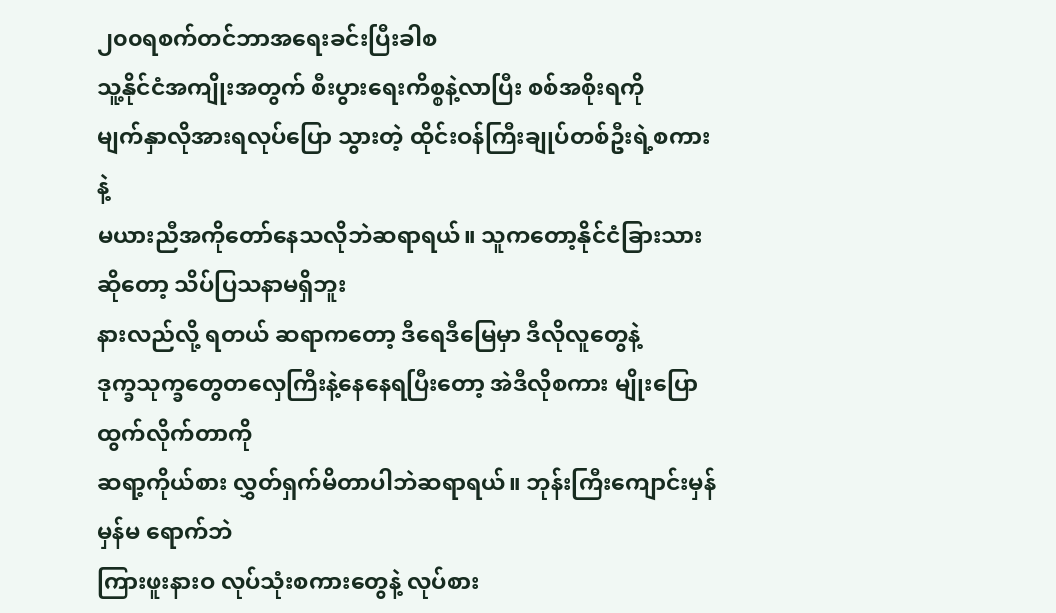၂၀၀ရစက်တင်ဘာအရေးခင်းပြီးခါစ
သူ့နိုင်ငံအကျိုးအတွက် စီးပွားရေးကိစ္စနဲ့လာပြီး စစ်အစိုးရကို
မျက်နှာလိုအားရလုပ်ပြော သွားတဲ့ ထိုင်းဝန်ကြီးချုပ်တစ်ဦးရဲ့စကားနဲ့
မယားညီအကိုတော်နေသလိုဘဲဆရာရယ်။ သူကတော့နိုင်ငံခြားသားဆိုတော့ သိပ်ပြသနာမရှိဘူး
နားလည်လို့ ရတယ် ဆရာကတော့ ဒီရေဒီမြေမှာ ဒီလိုလူတွေနဲ့
ဒုက္ခသုက္ခတွေတလှေကြီးနဲ့နေနေရပြီးတော့ အဲဒီလိုစကား မျိုးပြောထွက်လိုက်တာကို
ဆရာ့ကိုယ်စား လွှတ်ရှက်မိတာပါဘဲဆရာရယ်။ ဘုန်းကြီးကျောင်းမှန် မှန်မ ရောက်ဘဲ
ကြားဖူးနားဝ လုပ်သုံးစကားတွေနဲ့ လုပ်စား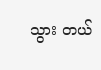သွား တယ်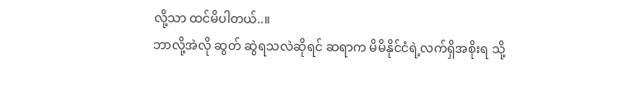လို့သာ ထင်မိပါတယ်..။
ဘာလို့အဲလို ဆွတ် ဆွဲရသလဲဆိုရင် ဆရာက မိမိနိုင်ငံရဲ့လက်ရှိအစိုးရ သို့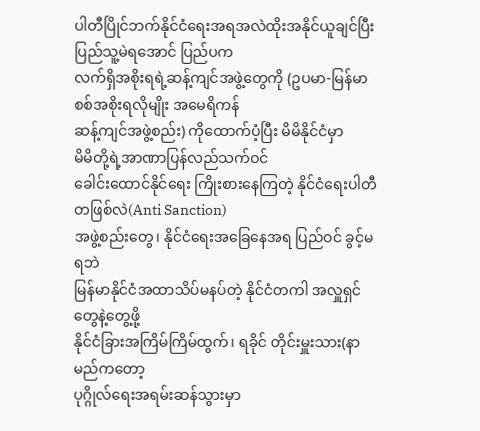ပါတီပြိုင်ဘက်နိုင်ငံရေးအရအလဲထိုးအနိုင်ယူချင်ပြီး ပြည်သူ့မဲရအောင် ပြည်ပက
လက်ရှိအစိုးရရဲ့ဆန့်ကျင်အဖွဲ့တွေကို (ဥပမာ-မြန်မာစစ်အစိုးရလိုမျိုး အမေရိကန်
ဆန့်ကျင်အဖွဲ့စည်း) ကိုထောက်ပံ့ပြီး မိမိနိုင်ငံမှာ
မိမိတို့ရဲ့အာဏာပြန်လည်သက်ဝင်
ခေါင်းထောင်နိုင်ရေး ကြိုးစားနေကြတဲ့ နိုင်ငံရေးပါတီတဖြစ်လဲ(Anti Sanction)
အဖွဲ့စည်းတွေ၊ နိုင်ငံရေးအခြေနေအရ ပြည်ဝင် ခွင့်မရဘဲ
မြန်မာနိုင်ငံအထာသိပ်မနပ်တဲ့ နိုင်ငံတကါ အလှူရှင်တွေနဲ့တွေ့ဖို့
နိုင်ငံခြားအကြိမ်ကြိမ်ထွက်၊ ရခိုင် တိုင်းမှူးသား(နာမည်ကတော့
ပုဂ္ဂိုလ်ရေးအရမ်းဆန်သွားမှာ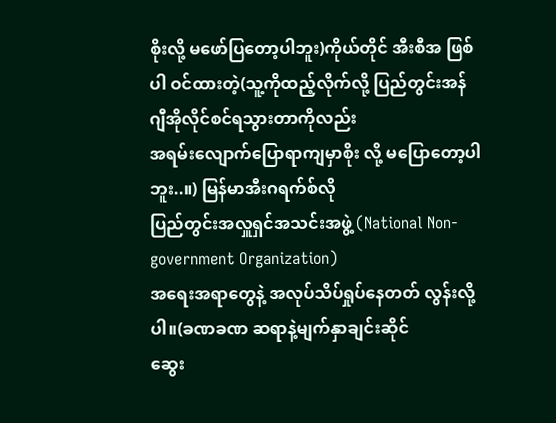စိုးလို့ မဖော်ပြတော့ပါဘူး)ကိုယ်တိုင် အီးစီအ ဖြစ်
ပါ ဝင်ထားတဲ့(သူ့ကိုထည့်လိုက်လို့ ပြည်တွင်းအန်ဂျီအိုလိုင်စင်ရသွားတာကိုလည်း
အရမ်းလျောက်ပြောရာကျမှာစိုး လို့ မပြောတော့ပါဘူး..။) မြန်မာအီးဂရက်စ်လို
ပြည်တွင်းအလှူရှင်အသင်းအဖွဲ့ (National Non-government Organization)
အရေးအရာတွေနဲ့ အလုပ်သိပ်ရှုပ်နေတတ် လွန်းလို့ပါ။(ခဏခဏ ဆရာနဲ့မျက်နှာချင်းဆိုင်
ဆွေး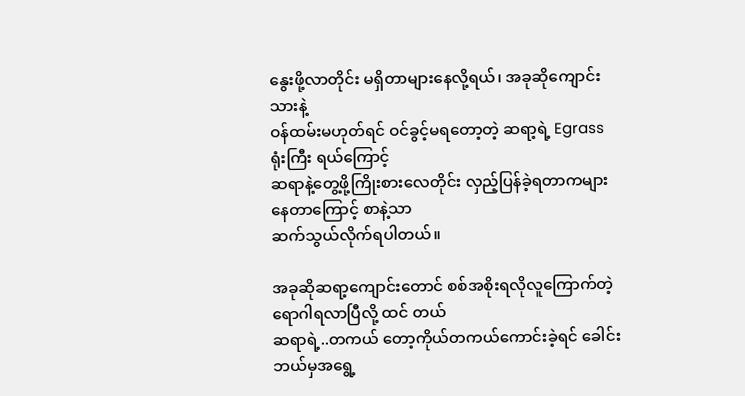နွေးဖို့လာတိုင်း မရှိတာများနေလို့ရယ်၊ အခုဆိုကျောင်းသားနဲ့
ဝန်ထမ်းမဟုတ်ရင် ဝင်ခွင့်မရတော့တဲ့ ဆရာ့ရဲ့ Egrassရုံးကြီး ရယ်ကြောင့်
ဆရာနဲ့တွေ့ဖို့ကြိုးစားလေတိုင်း လှည့်ပြန်ခဲ့ရတာကများနေတာကြောင့် စာနဲ့သာ
ဆက်သွယ်လိုက်ရပါတယ်။

အခုဆိုဆရာ့ကျောင်းတောင် စစ်အစိုးရလိုလူကြောက်တဲ့ရောဂါရလာပြီလို့ ထင် တယ်
ဆရာရဲ့..တကယ် တော့ကိုယ်တကယ်ကောင်းခဲ့ရင် ခေါင်းဘယ်မှအရွေ့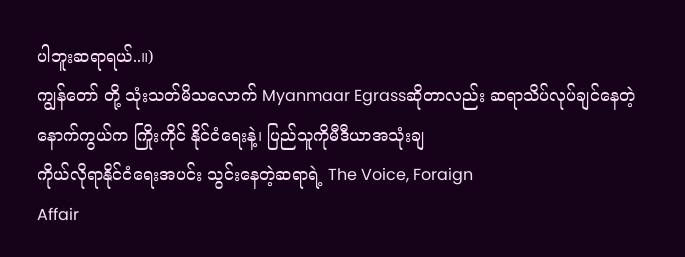ပါဘူးဆရာရယ်..။)
ကျွန်တော် တို့ သုံးသတ်မိသလောက် Myanmaar Egrassဆိုတာလည်း ဆရာသိပ်လုပ်ချင်နေတဲ့
နောက်ကွယ်က ကြိုးကိုင် နိုင်ငံရေးနဲ့၊ ပြည်သူကိုမီဒီယာအသုံးချ
ကိုယ်လိုရာနိုင်ငံရေးအပင်း သွင်းနေတဲ့ဆရာရဲ့ The Voice, Foraign
Affair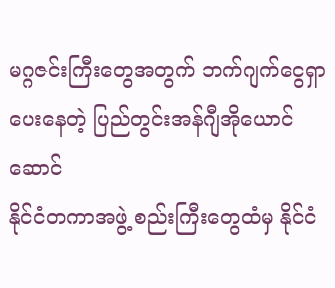မဂ္ဂဇင်းကြီးတွေအတွက် ဘက်ဂျက်ငွေရှာပေးနေတဲ့ ပြည်တွင်းအန်ဂျီအိုယောင်ဆောင်
နိုင်ငံတကာအဖွဲ့ စည်းကြီးတွေထံမှ နိုင်ငံ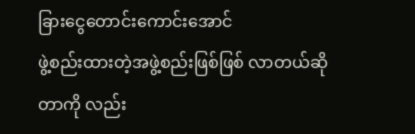ခြားငွေတောင်းကောင်းအောင်
ဖွဲ့စည်းထားတဲ့အဖွဲ့စည်းဖြစ်ဖြစ် လာတယ်ဆိုတာကို လည်း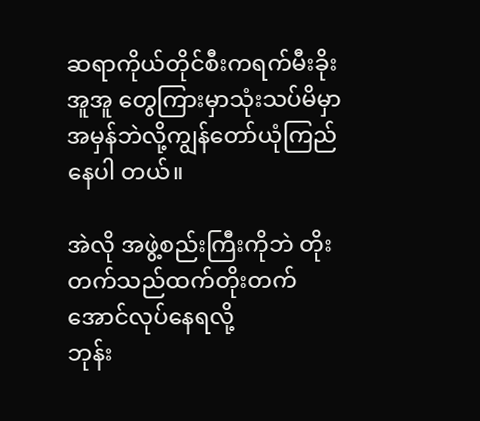ဆရာကိုယ်တိုင်စီးကရက်မီးခိုးအူအူ တွေကြားမှာသုံးသပ်မိမှာ
အမှန်ဘဲလို့ကျွန်တော်ယုံကြည်နေပါ တယ်။

အဲလို အဖွဲ့စည်းကြီးကိုဘဲ တိုးတက်သည်ထက်တိုးတက်အောင်လုပ်နေရလို့
ဘုန်း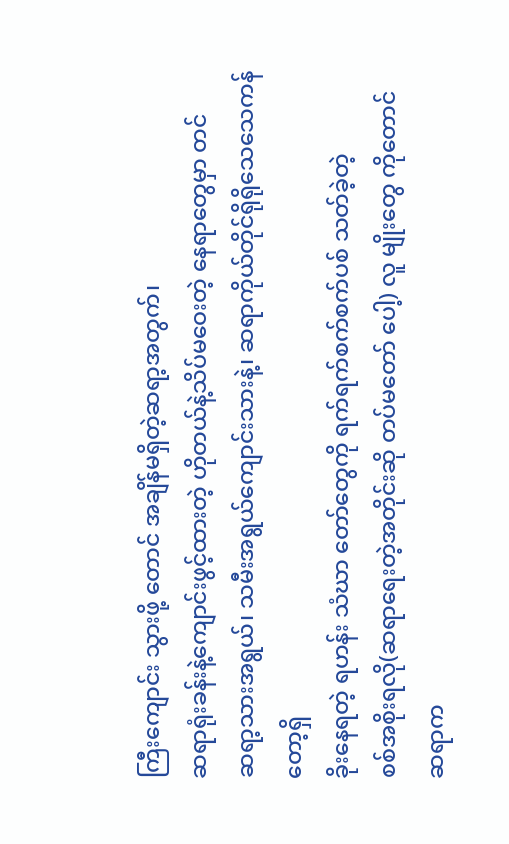ကြီးကျောင်း သွားဖို့ တောင် အချိန်မရှိတဲ့ဆရာ့အတွက်၊
ဆရာရုံးခန်းနဲ့ကျောင်းဖွင့်ထားတဲ့ ဟိုတယ်နဲ့သိပ်မဝေးတဲ့ နေရာတွေမှာ တင်
ဆရာ့သားအရွယ်၊ သမီးအရွယ်ကျောင်းသားနဲ့၊ ဆရာကိုယ်တိုင်ရိုရိုသေသေကန်တော့ရှိ
ခိုးနေရတဲ့ ရဟန်း သံဃာ တော်တွေကို ရက်ရက်စက်စက်ပစ် သတ်ခဲ့တဲ့
စစ်အစိုးရလို(ဆရာရေးတဲ့အတိုင်းဆို တပ်မတော် ပေါ့) လူ မျိုးတွေ ကိုတောင်
ဆရာက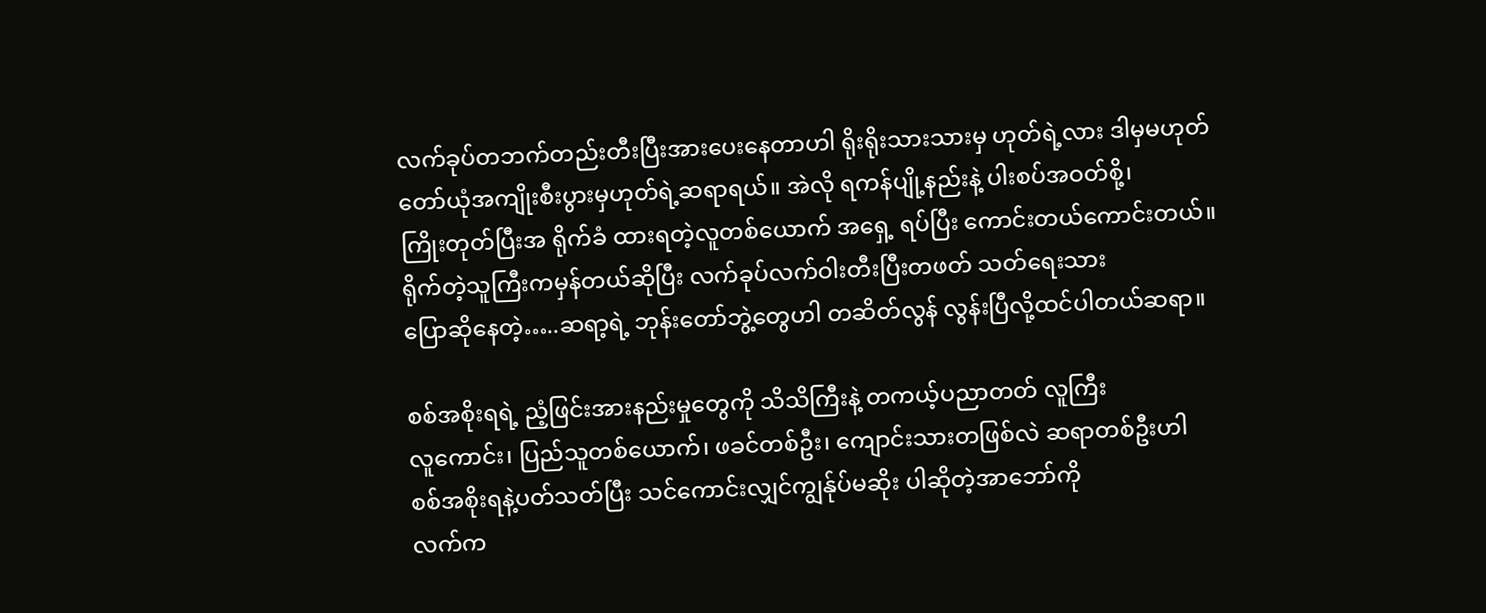လက်ခုပ်တဘက်တည်းတီးပြီးအားပေးနေတာဟါ ရိုးရိုးသားသားမှ ဟုတ်ရဲ့လား ဒါမှမဟုတ်
တော်ယုံအကျိုးစီးပွားမှဟုတ်ရဲ့ဆရာရယ်။ အဲလို ရကန်ပျို့နည်းနဲ့ ပါးစပ်အဝတ်စို့၊
ကြိုးတုတ်ပြီးအ ရိုက်ခံ ထားရတဲ့လူတစ်ယောက် အရှေ့ ရပ်ပြီး ကောင်းတယ်ကောင်းတယ်။
ရိုက်တဲ့သူကြီးကမှန်တယ်ဆိုပြီး လက်ခုပ်လက်ဝါးတီးပြီးတဖတ် သတ်ရေးသား
ပြောဆိုနေတဲ့…..ဆရာ့ရဲ့ ဘုန်းတော်ဘွဲ့တွေဟါ တဆိတ်လွန် လွန်းပြီလို့ထင်ပါတယ်ဆရာ။

စစ်အစိုးရရဲ့ ညံ့ဖြင်းအားနည်းမှုတွေကို သိသိကြီးနဲ့ တကယ့်ပညာတတ် လူကြီး
လူကောင်း၊ ပြည်သူတစ်ယောက်၊ ဖခင်တစ်ဦး၊ ကျောင်းသားတဖြစ်လဲ ဆရာတစ်ဦးဟါ
စစ်အစိုးရနဲ့ပတ်သတ်ပြီး သင်ကောင်းလျှင်ကျွန်ုပ်မဆိုး ပါဆိုတဲ့အာဘော်ကို
လက်က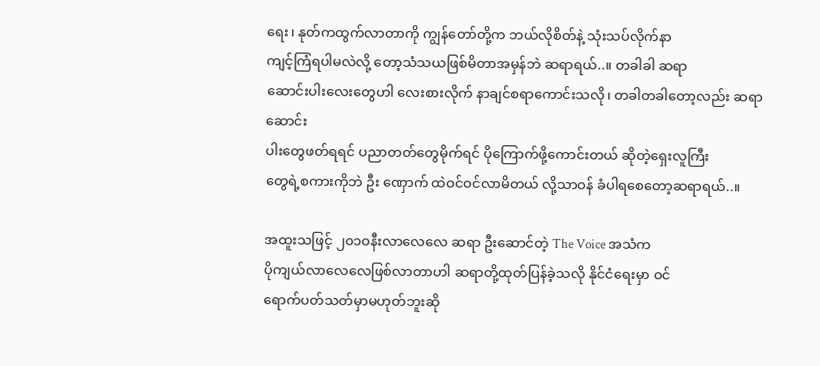ရေး၊ နုတ်ကထွက်လာတာကို ကျွန်တော်တို့က ဘယ်လိုစိတ်နဲ့ သုံးသပ်လိုက်နာ
ကျင့်ကြံရပါမလဲလို့ တော့သံသယဖြစ်မိတာအမှန်ဘဲ ဆရာရယ်..။ တခါခါ ဆရာ
ဆောင်းပါးလေးတွေဟါ လေးစားလိုက် နာချင်စရာကောင်းသလို၊ တခါတခါတော့လည်း ဆရာဆောင်း
ပါးတွေဖတ်ရရင် ပညာတတ်တွေမိုက်ရင် ပိုကြောက်ဖို့ကောင်းတယ် ဆိုတဲ့ရှေးလူကြီး
တွေရဲ့စကားကိုဘဲ ဦး ဏှောက် ထဲဝင်ဝင်လာမိတယ် လို့သာဝန် ခံပါရစေတော့ဆရာရယ်..။

အထူးသဖြင့် ၂၀၁ဝနီးလာလေလေ ဆရာ ဦးဆောင်တဲ့ The Voice အသံက
ပိုကျယ်လာလေလေဖြစ်လာတာဟါ ဆရာတို့ထုတ်ပြန်ခဲ့သလို နိုင်ငံရေးမှာ ဝင်
ရောက်ပတ်သတ်မှာမဟုတ်ဘူးဆို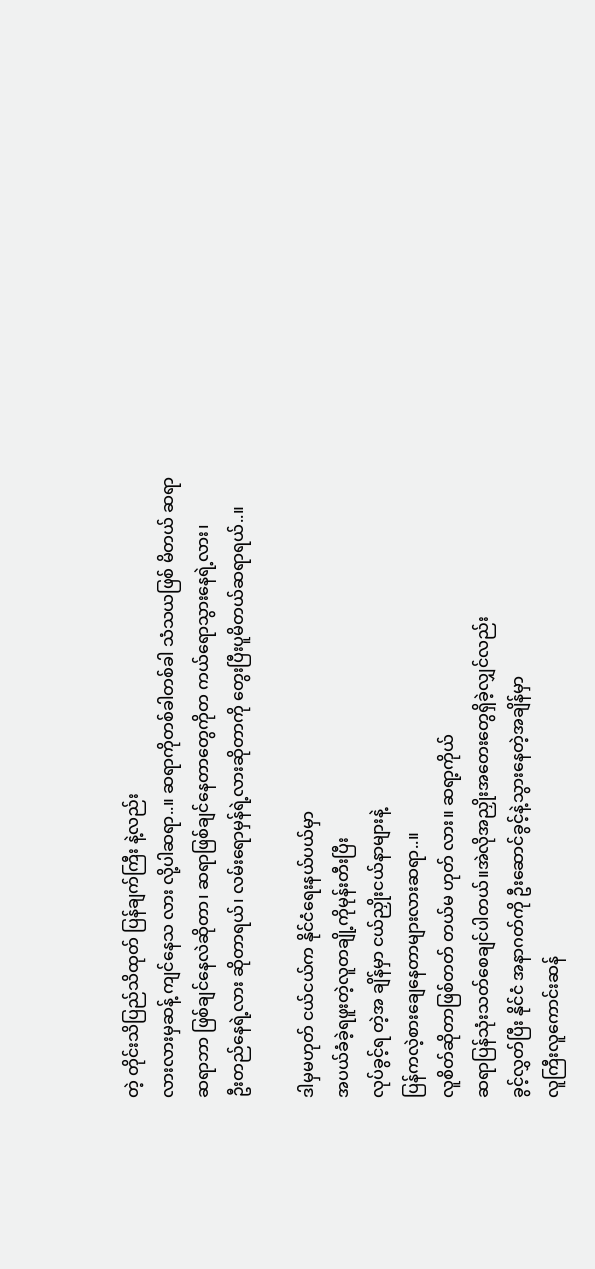တဲ့ တိုင်းသိပြည်သိထုတ် ပြန်ချက်ကြီး နဲ့လည်း
လားလားမှဆန့် ကျင်နေသ လား လို့ပါဆရာ..။ ဆရာကိုတစ်ခါတစ်ခါ သံသယဖြစ် မိတယ် ဆရာ
ဆရာဘာ ဖြစ်ချင်နေလဲဆိုတာ၊ ဆရာဖြစ်ချင်နေတာတွေကိုတ ကယ်ရောသွားနေရဲ့လား၊
ဦးတည်နေရဲ့လား ဆိုတာရယ်၊ လမ်းရောမှန်ရဲ့လားဆိုတာကို တွေးပြီးပူမိတယ်ဆရာရယ်..။

ဒါမှမဟုတ် ငယ်ငယ်က နိုင်ငံရေးနယ်ပယ်မှာ
အပယ်ခံခဲ့ရဖူးတဲ့လူတချို့ကိုမုန်းတီးပြီး
လုပ်ခွင့်ရ တဲ့အ ချိန်မှာ ငယ်ညှိုးငယ်နာများနဲ့
ပြန်ကလဲ့စားချေနေတာများလားဆရာ..။
လူစိတ်ဆိုတာဖြစ်တတ် တယ်မ ဟုတ် လား။ ဆရာ့ကိုယ်
ဆရာပြန်သုံးသတ်စေချင်ပါတယ်။အဲလိုအညှိုးအတေးတွေရှိခဲ့လျှင်လည်း
ခွင့်လွှတ်ပြီး နိုင်ငံ အနာဂတ်ကို ဦးဆောင်ခွင့်နဲ့သွားနေတဲ့အချိန်မှာ
လူကြီးလူကောင်းဆန်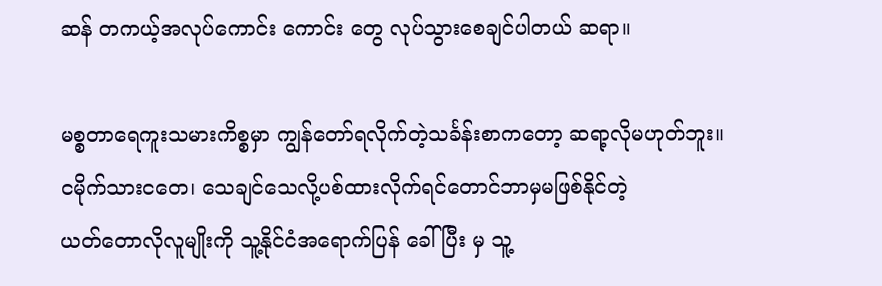ဆန် တကယ့်အလုပ်ကောင်း ကောင်း တွေ လုပ်သွားစေချင်ပါတယ် ဆရာ။

မစ္စတာရေကူးသမားကိစ္စမှာ ကျွန်တော်ရလိုက်တဲ့သင်္ခန်းစာကတော့ ဆရာ့လိုမဟုတ်ဘူး။
ငမိုက်သားငတေ၊ သေချင်သေလို့ပစ်ထားလိုက်ရင်တောင်ဘာမှမဖြစ်နိုင်တဲ့
ယတ်တောလိုလူမျိုးကို သူ့နိုင်ငံအရောက်ပြန် ခေါ်ပြီး မှ သူ့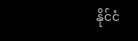နိုင်ငံ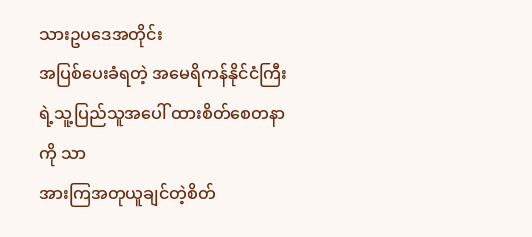သားဥပဒေအတိုင်း
အပြစ်ပေးခံရတဲ့ အမေရိကန်နိုင်ငံကြီးရဲ့သူ့ပြည်သူအပေါ် ထားစိတ်စေတနာကို သာ
အားကြအတုယူချင်တဲ့စိတ်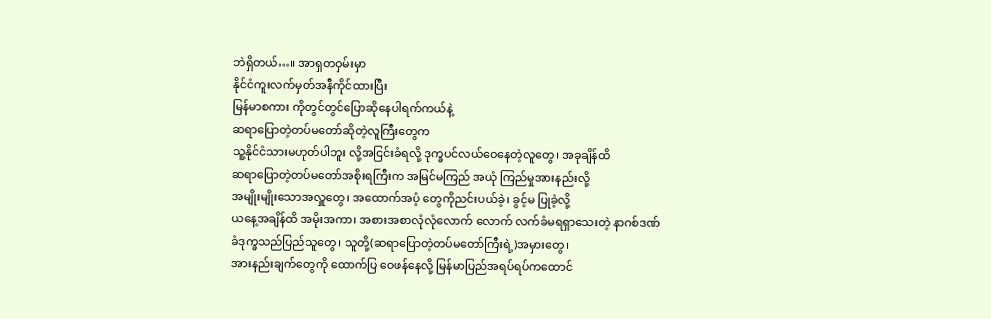ဘဲရှိတယ်…။ အာရှတဝှမ်းမှာ
နိုင်ငံကူးလက်မှတ်အနီကိုင်ထားပြီး
မြန်မာစကား ကိုတွင်တွင်ပြောဆိုနေပါရက်ကယ်နဲ့
ဆရာပြောတဲ့တပ်မတော်ဆိုတဲ့လူကြီးတွေက
သူ့နိုင်ငံသားမဟုတ်ပါဘူး လို့အငြင်းခံရလို့ ဒုက္ခပင်လယ်ဝေနေတဲ့လူတွေ၊ အခုချိန်ထိ
ဆရာပြောတဲ့တပ်မတော်အစိုးရကြီးက အမြင်မကြည် အယုံ ကြည်မှုအားနည်းလို့
အမျိုးမျိုးသောအလှူတွေ၊ အထောက်အပံ့ တွေကိုညင်းပယ်ခဲ့၊ ခွင့်မ ပြုခဲ့လို့
ယနေ့အချိန်ထိ အမိုးအကာ၊ အစားအစာလုံလုံလောက် လောက် လက်ခံမရရှာသေးတဲ့ နာဂစ်ဒဏ်
ခံဒုက္ခသည်ပြည်သူတွေ၊ သူတို့(ဆရာပြောတဲ့တပ်မတော်ကြီးရဲ့)အမှားတွေ၊
အားနည်းချက်တွေကို ထောက်ပြ ဝေဖန်နေလို့ မြန်မာပြည်အရပ်ရပ်ကထောင်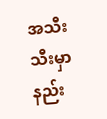အသီးသီးမှာ
နည်း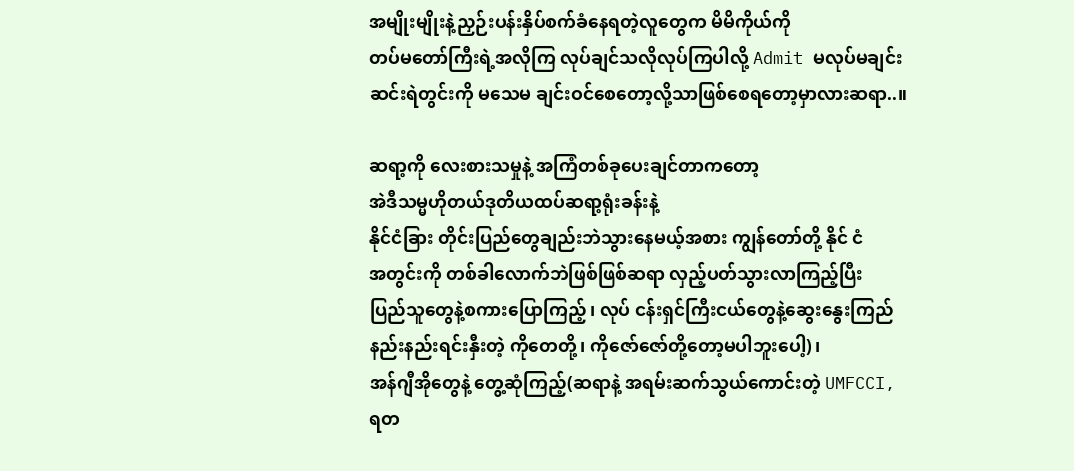အမျိုးမျိုးနဲ့ညှဉ်းပန်းနှိပ်စက်ခံနေရတဲ့လူတွေက မိမိကိုယ်ကို
တပ်မတော်ကြီးရဲ့အလိုကြ လုပ်ချင်သလိုလုပ်ကြပါလို့ Admit မလုပ်မချင်း
ဆင်းရဲတွင်းကို မသေမ ချင်းဝင်စေတော့လို့သာဖြစ်စေရတော့မှာလားဆရာ..။

ဆရာ့ကို လေးစားသမှုနဲ့ အကြံတစ်ခုပေးချင်တာကတော့
အဲဒီသမ္မဟိုတယ်ဒုတိယထပ်ဆရာ့ရုံးခန်းနဲ့
နိုင်ငံခြား တိုင်းပြည်တွေချည်းဘဲသွားနေမယ့်အစား ကျွန်တော်တို့ နိုင် ငံ
အတွင်းကို တစ်ခါလောက်ဘဲဖြစ်ဖြစ်ဆရာ လှည့်ပတ်သွားလာကြည့်ပြီး
ပြည်သူတွေနဲ့စကားပြောကြည့်၊ လုပ် ငန်းရှင်ကြီးငယ်တွေနဲ့ဆွေးနွေးကြည်
နည်းနည်းရင်းနှီးတဲ့ ကိုတေတို့၊ ကိုဇော်ဇော်တို့တော့မပါဘူးပေါ့)၊
အန်ဂျီအိုတွေနဲ့ တွေ့ဆုံကြည့်(ဆရာနဲ့ အရမ်းဆက်သွယ်ကောင်းတဲ့ UMFCCI,
ရတ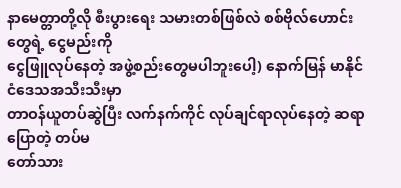နာမေတ္တာတို့လို စီးပွားရေး သမားတစ်ဖြစ်လဲ စစ်ဗိုလ်ဟောင်းတွေရဲ့ ငွေမည်းကို
ငွေဖြူလုပ်နေတဲ့ အဖွဲ့စည်းတွေမပါဘူးပေါ့) နောက်မြန် မာနိုင်ငံဒေသအသီးသီးမှာ
တာဝန်ယူတပ်ဆွဲပြီး လက်နက်ကိုင် လုပ်ချင်ရာလုပ်နေတဲ့ ဆရာပြောတဲ့ တပ်မ
တော်သား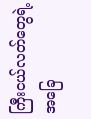ကြီးငယ်လတ်တွေရဲ့ အခြေ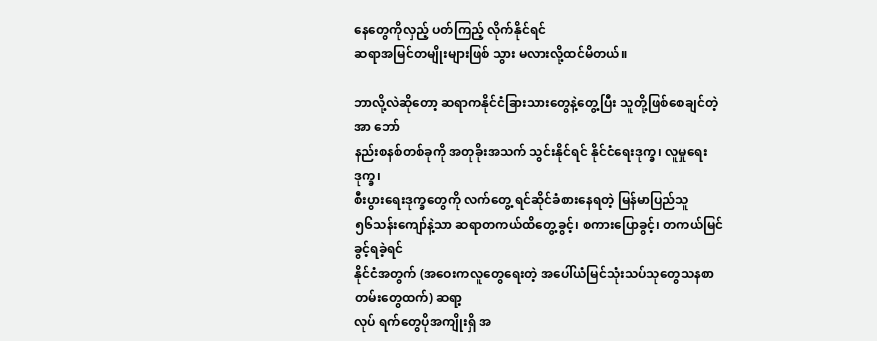နေတွေကိုလှည့် ပတ်ကြည့် လိုက်နိုင်ရင်
ဆရာအမြင်တမျိုးများဖြစ် သွား မလားလို့ထင်မိတယ်။

ဘာလို့လဲဆိုတော့ ဆရာကနိုင်ငံခြားသားတွေနဲ့တွေ့ပြီး သူတို့ဖြစ်စေချင်တဲ့အာ ဘော်
နည်းစနစ်တစ်ခုကို အတုခိုးအသက် သွင်းနိုင်ရင် နိုင်ငံရေးဒုက္ခ၊ လူမှုရေးဒုက္ခ၊
စီးပွားရေးဒုက္ခတွေကို လက်တွေ့ ရင်ဆိုင်ခံစားနေရတဲ့ မြန်မာပြည်သူ
၅၆သန်းကျော်နဲ့သာ ဆရာတကယ်ထိတွေ့ခွင့်၊ စကားပြောခွင့်၊ တကယ်မြင် ခွင့်ရခဲ့ရင်
နိုင်ငံအတွက် (အဝေးကလူတွေရေးတဲ့ အပေါ်ယံမြင်သုံးသပ်သုတွေသနစာတမ်းတွေထက်) ဆရာ့
လုပ် ရက်တွေပိုအကျိုးရှိ အ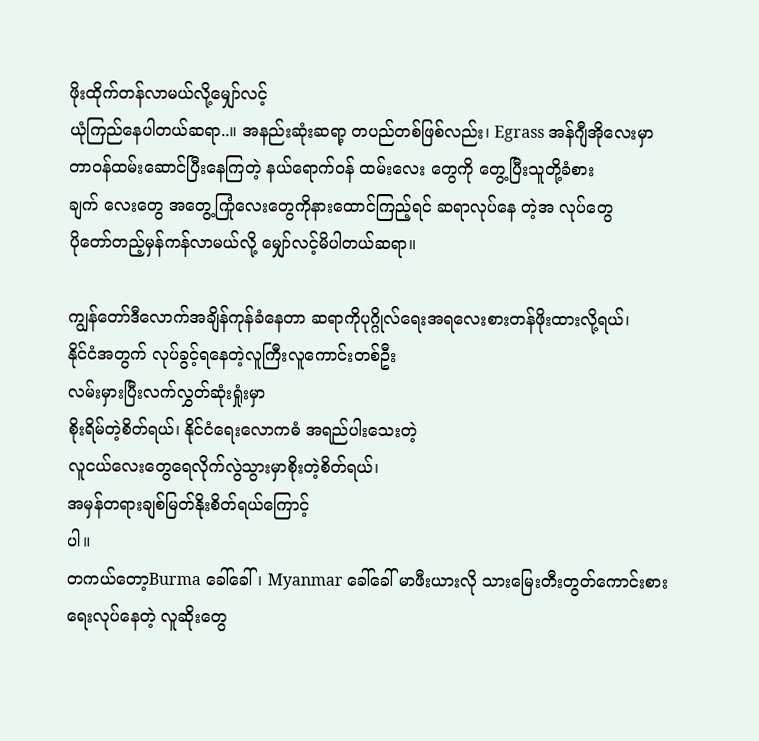ဖိုးထိုက်တန်လာမယ်လို့မျှော်လင့်
ယုံကြည်နေပါတယ်ဆရာ..။ အနည်းဆုံးဆရာ့ တပည်တစ်ဖြစ်လည်း၊ Egrass အန်ဂျီအိုလေးမှာ
တာဝန်ထမ်းဆောင်ပြီးနေကြတဲ့ နယ်ရောက်ဝန် ထမ်းလေး တွေကို တွေ့ပြီးသူတို့ခံစား
ချက် လေးတွေ အတွေ့ကြုံလေးတွေကိုနားထောင်ကြည့်ရင် ဆရာလုပ်နေ တဲ့အ လုပ်တွေ
ပိုတော်တည့်မှန်ကန်လာမယ်လို့ မျှော်လင့်မိပါတယ်ဆရာ။

ကျွန်တော်ဒီလောက်အချိန်ကုန်ခံနေတာ ဆရာကိုပုဂ္ဂိုလ်ရေးအရလေးစားတန်ဖိုးထားလို့ရယ်၊
နိုင်ငံအတွက် လုပ်ခွင့်ရနေတဲ့လူကြီးလူကောင်းတစ်ဦး
လမ်းမှားပြီးလက်လွှတ်ဆုံးရှုံးမှာ
စိုးရိမ်တဲ့စိတ်ရယ်၊ နိုင်ငံရေးလောကဓံ အရည်ပါးသေးတဲ့
လူငယ်လေးတွေရေလိုက်လွဲသွားမှာစိုးတဲ့စိတ်ရယ်၊
အမှန်တရားချစ်မြတ်နိုးစိတ်ရယ်ကြောင့်
ပါ။
တကယ်တော့Burma ခေါ်ခေါ်၊ Myanmar ခေါ်ခေါ် မာဖီးယားလို သားမြေးတီးတွတ်ကောင်းစား
ရေးလုပ်နေတဲ့ လူဆိုးတွေ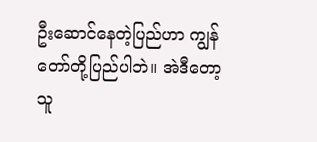ဦးဆောင်နေတဲ့ပြည်ဟာ ကျွန်တော်တို့ပြည်ပါဘဲ။ အဲဒီတော့
သူ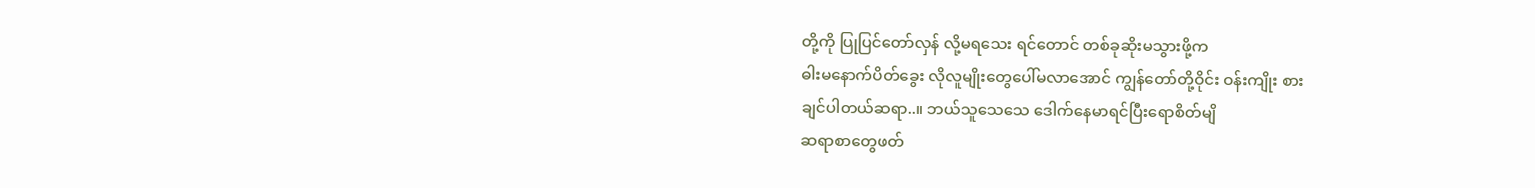တို့ကို ပြုပြင်တော်လှန် လို့မရသေး ရင်တောင် တစ်ခုဆိုးမသွားဖို့က
ဓါးမနောက်ပိတ်ခွေး လိုလူမျိုးတွေပေါ်မလာအောင် ကျွန်တော်တို့ဝိုင်း ဝန်းကျိုး စား
ချင်ပါတယ်ဆရာ..။ ဘယ်သူသေသေ ဒေါက်နေမာရင်ပြီးရောစိတ်မျိ
ဆရာစာတွေဖတ်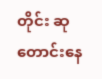တိုင်း ဆုတောင်းနေ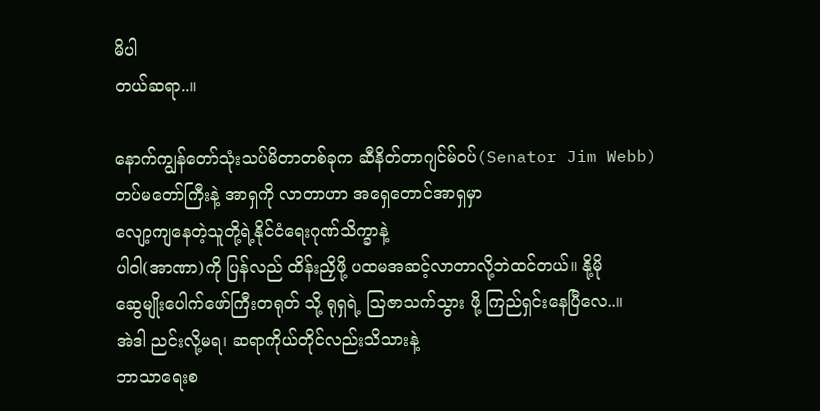မိပါ
တယ်ဆရာ..။

နောက်ကျွန်တော်သုံးသပ်မိတာတစ်ခုက ဆီနိတ်တာဂျင်မ်ဝပ်(Senator Jim Webb)
တပ်မတော်ကြီးနဲ့ အာရှကို လာတာဟာ အရှေတောင်အာရှမှာ
လျော့ကျနေတဲ့သူတို့ရဲ့နိုင်ငံရေးဂုဏ်သိက္ခာနဲ့
ပါဝါ(အာဏာ)ကို ပြန်လည် ထိန်းညှိဖို့ ပထမအဆင့်လာတာလို့ဘဲထင်တယ်။ နို့မို
ဆွေမျိုးပေါက်ဖော်ကြီးတရုတ် သို့ ရုရှရဲ့ ဩဇာသက်သွား ဖို့ ကြည်ရှင်းနေပြီလေ..။
အဲဒါ ညင်းလို့မရ၊ ဆရာကိုယ်တိုင်လည်းသိသားနဲ့
ဘာသာရေးစ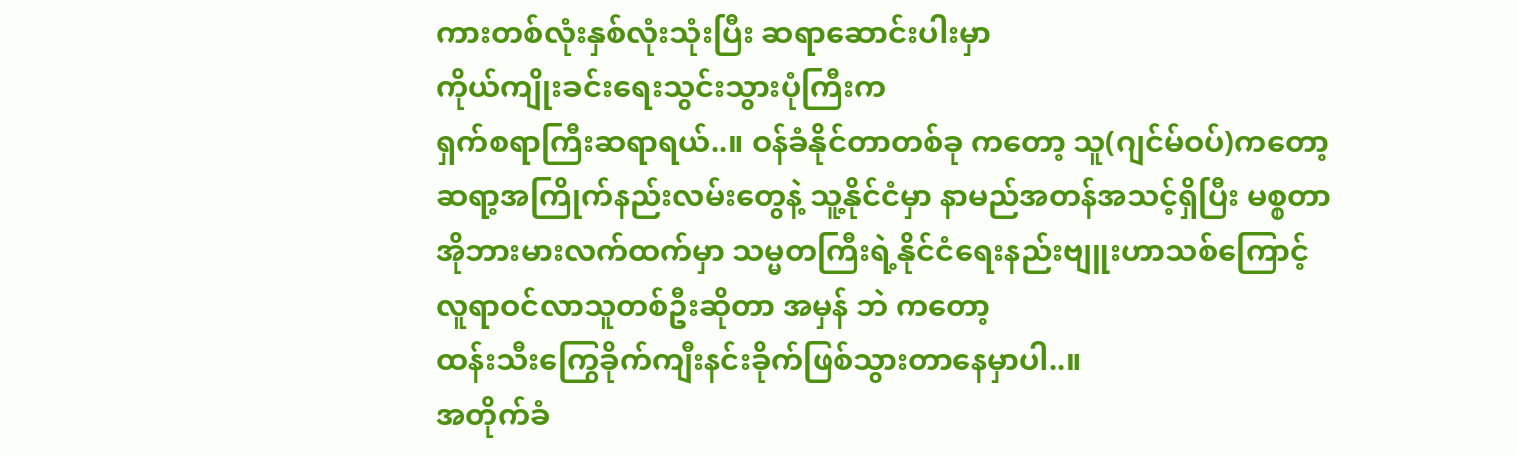ကားတစ်လုံးနှစ်လုံးသုံးပြီး ဆရာဆောင်းပါးမှာ
ကိုယ်ကျိုးခင်းရေးသွင်းသွားပုံကြီးက
ရှက်စရာကြီးဆရာရယ်..။ ဝန်ခံနိုင်တာတစ်ခု ကတော့ သူ(ဂျင်မ်ဝပ်)ကတော့
ဆရာ့အကြိုက်နည်းလမ်းတွေနဲ့ သူ့နိုင်ငံမှာ နာမည်အတန်အသင့်ရှိပြီး မစ္စတာ
အိုဘားမားလက်ထက်မှာ သမ္မတကြီးရဲ့နိုင်ငံရေးနည်းဗျူးဟာသစ်ကြောင့်
လူရာဝင်လာသူတစ်ဦးဆိုတာ အမှန် ဘဲ ကတော့
ထန်းသီးကြွေခိုက်ကျီးနင်းခိုက်ဖြစ်သွားတာနေမှာပါ..။
အတိုက်ခံ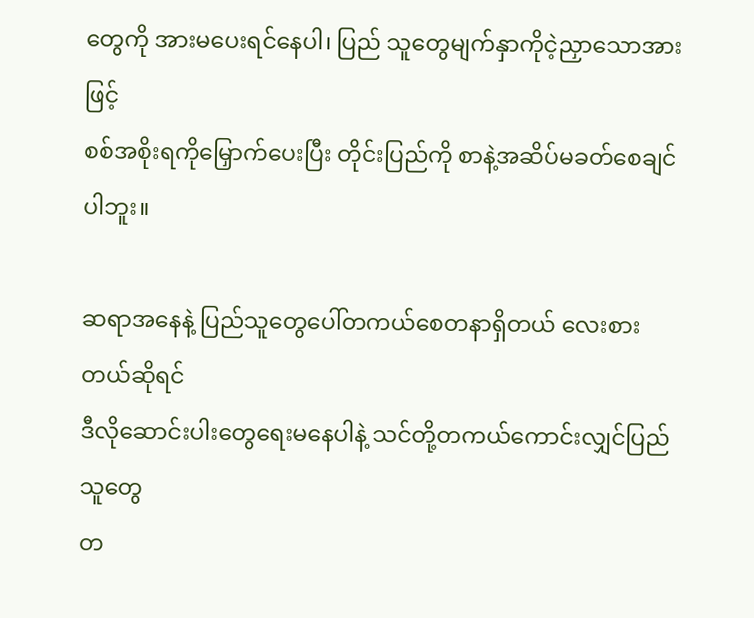တွေကို အားမပေးရင်နေပါ၊ ပြည် သူတွေမျက်နှာကိုငဲ့ညှာသောအားဖြင့်
စစ်အစိုးရကိုမြှောက်ပေးပြီး တိုင်းပြည်ကို စာနဲ့အဆိပ်မခတ်စေချင်ပါဘူး။

ဆရာအနေနဲ့ ပြည်သူတွေပေါ်တကယ်စေတနာရှိတယ် လေးစားတယ်ဆိုရင်
ဒီလိုဆောင်းပါးတွေရေးမနေပါနဲ့ သင်တို့တကယ်ကောင်းလျှင်ပြည်သူတွေ
တ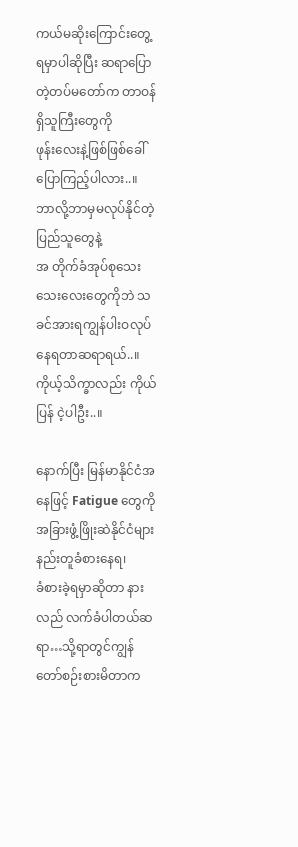ကယ်မဆိုးကြောင်းတွေ့ရမှာပါဆိုပြီး ဆရာပြောတဲ့တပ်မတော်က တာဝန်ရှိသူကြီးတွေကို
ဖုန်းလေးနဲ့ဖြစ်ဖြစ်ခေါ်ပြောကြည့်ပါလား..။ ဘာလို့ဘာမှမလုပ်နိုင်တဲ့ ပြည်သူတွေနဲ့
အ တိုက်ခံအုပ်စုသေးသေးလေးတွေကိုဘဲ သခင်အားရကျွန်ပါးဝလုပ်နေရတာဆရာရယ်..။
ကိုယ့်သိက္ခာလည်း ကိုယ်ပြန် ငဲ့ပါဦး..။

နောက်ပြီး မြန်မာနိုင်ငံအနေဖြင့် Fatigue တွေကို
အခြားဖွံ့ဖြိုးဆဲနိုင်ငံများနည်းတူခံစားနေရ၊
ခံစားခဲ့ရမှာဆိုတာ နားလည် လက်ခံပါတယ်ဆရာ…သို့ရာတွင်ကျွန်တော်စဉ်းစားမိတာက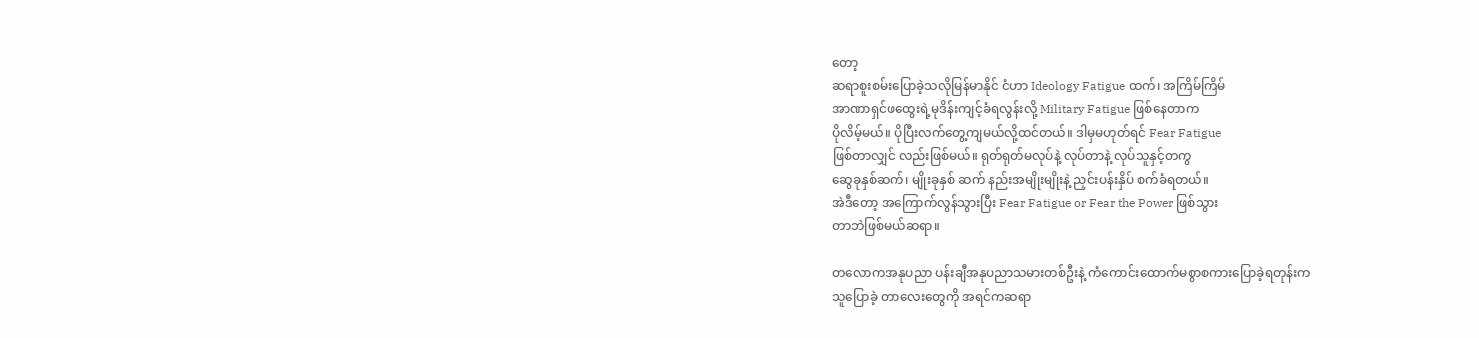တော့
ဆရာစူးစမ်းပြောခဲ့သလိုမြန်မာနိုင် ငံဟာ Ideology Fatigue ထက်၊ အကြိမ်ကြိမ်
အာဏာရှင်ဖထွေးရဲ့မုဒိန်းကျင့်ခံရလွန်းလို့ Military Fatigue ဖြစ်နေတာက
ပိုလိမ့်မယ်။ ပိုပြီးလက်တွေ့ကျမယ်လို့ထင်တယ်။ ဒါမှမဟုတ်ရင် Fear Fatigue
ဖြစ်တာလျှင် လည်းဖြစ်မယ်။ ရုတ်ရုတ်မလုပ်နဲ့ လုပ်တာနဲ့ လုပ်သူနှင့်တကွ
ဆွေခုနှစ်ဆက်၊ မျိုးခုနှစ် ဆက် နည်းအမျိုးမျိုးနဲ့ ညှင်းပန်းနှိပ် စက်ခံရတယ်။
အဲဒီတော့ အကြောက်လွန်သွားပြီး Fear Fatigue or Fear the Power ဖြစ်သွား
တာဘဲဖြစ်မယ်ဆရာ။

တလောကအနုပညာ ပန်းချီအနုပညာသမားတစ်ဦးနဲ့ ကံကောင်းထောက်မစွာစကားပြောခဲ့ရတုန်းက
သူပြောခဲ့ တာလေးတွေကို အရင်ကဆရာ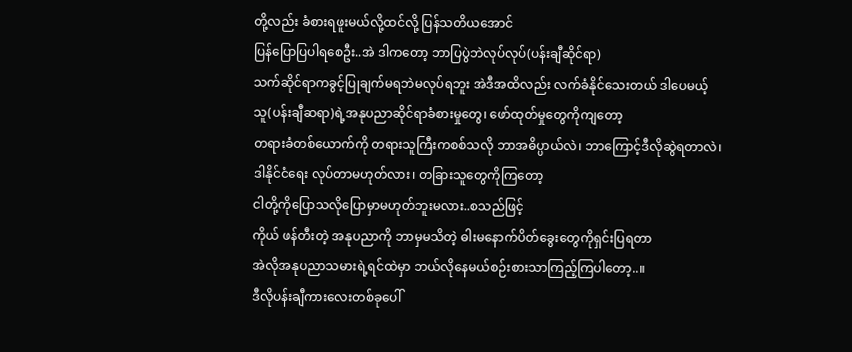တို့လည်း ခံစားရဖူးမယ်လို့ထင်လို့ ပြန်သတိယအောင်
ပြန်ပြောပြပါရစေဦး..အဲ ဒါကတော့ ဘာပြပွဲဘဲလုပ်လုပ်(ပန်းချီဆိုင်ရာ)
သက်ဆိုင်ရာကခွင့်ပြုချက်မရဘဲမလုပ်ရဘူး အဲဒီအထိလည်း လက်ခံနိုင်သေးတယ် ဒါပေမယ့်
သူ(ပန်းချီဆရာ)ရဲ့အနုပညာဆိုင်ရာခံစားမှုတွေ၊ ဖော်ထုတ်မှုတွေကိုကျတော့
တရားခံတစ်ယောက်ကို တရားသူကြီးကစစ်သလို ဘာအဓိပ္ပာယ်လဲ၊ ဘာကြောင့်ဒီလိုဆွဲရတာလဲ၊
ဒါနိုင်ငံရေး လုပ်တာမဟုတ်လား၊ တခြားသူတွေကိုကြတော့
ငါတို့ကိုပြောသလိုပြောမှာမဟုတ်ဘူးမလား..စသည်ဖြင့်
ကိုယ် ဖန်တီးတဲ့ အနုပညာကို ဘာမှမသိတဲ့ ဓါးမနောက်ပိတ်ခွေးတွေကိုရှင်းပြရတာ
အဲလိုအနုပညာသမားရဲ့ရင်ထဲမှာ ဘယ်လိုနေမယ်စဉ်းစားသာကြည့်ကြပါတော့..။
ဒီလိုပန်းချီကားလေးတစ်ခုပေါ်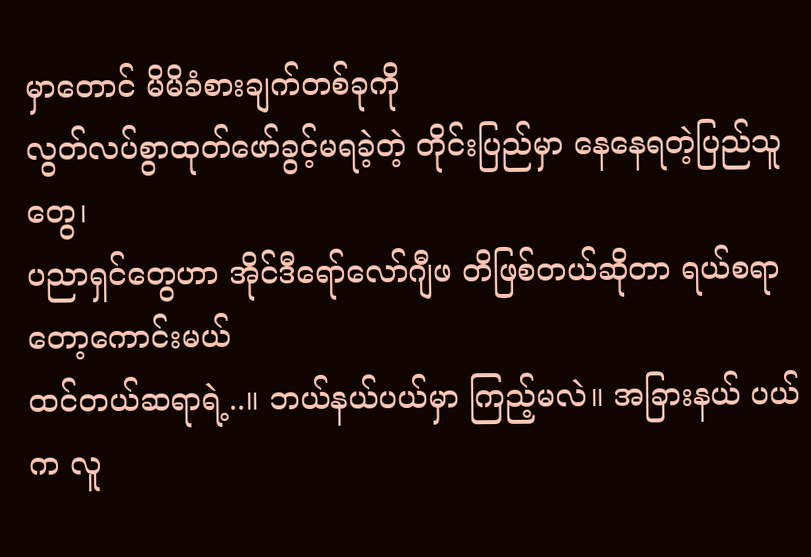မှာတောင် မိမိခံစားချက်တစ်ခုကို
လွတ်လပ်စွာထုတ်ဖော်ခွင့်မရခဲ့တဲ့ တိုင်းပြည်မှာ နေနေရတဲ့ပြည်သူတွေ၊
ပညာရှင်တွေဟာ အိုင်ဒီရော်လော်ဂျီဖ တိဖြစ်တယ်ဆိုတာ ရယ်စရာတော့ကောင်းမယ်
ထင်တယ်ဆရာရဲ့..။ ဘယ်နယ်ပယ်မှာ ကြည့်မလဲ။ အခြားနယ် ပယ်က လူ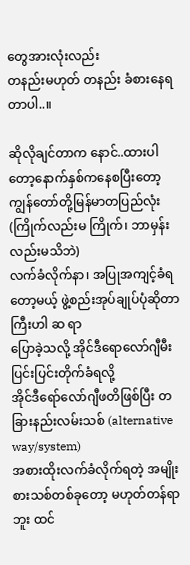တွေအားလုံးလည်း
တနည်းမဟုတ် တနည်း ခံစားနေရတာပါ..။

ဆိုလိုချင်တာက နောင်..ထားပါတော့နောက်နှစ်ကနေစပြီးတော့
ကျွန်တော်တို့မြန်မာတပြည်လုံး (ကြိုက်လည်းမ ကြိုက်၊ ဘာမှန်းလည်းမသိဘဲ)
လက်ခံလိုက်နာ၊ အပြုအကျင့်ခံရတော့မယ့် ဖွဲ့စည်းအုပ်ချုပ်ပုံဆိုတာကြီးဟါ ဆ ရာ
ပြောခဲ့သလို့ အိုင်ဒီရောလော်ဂျီမီးပြင်းပြင်းတိုက်ခံရလို့
အိုင်ဒီရော်လော်ဂျီဖတိဖြစ်ပြီး တခြားနည်းလမ်းသစ် (alternative way/system)
အစားထိုးလက်ခံလိုက်ရတဲ့ အမျိုးစားသစ်တစ်ခုတော့ မဟုတ်တန်ရာဘူး ထင်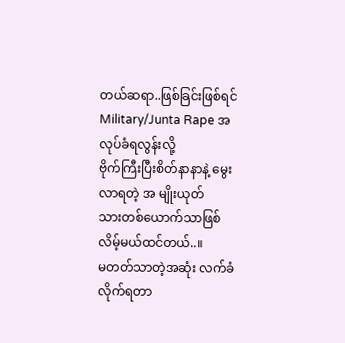တယ်ဆရာ..ဖြစ်ခြင်းဖြစ်ရင် Military/Junta Rape အလုပ်ခံရလွန်းလို့
ဗိုက်ကြီးပြီးစိတ်နာနာနဲ့ မွေးလာရတဲ့ အ မျိုးယုတ်
သားတစ်ယောက်သာဖြစ်လိမ့်မယ်ထင်တယ်..။
မတတ်သာတဲ့အဆုံး လက်ခံလိုက်ရတာ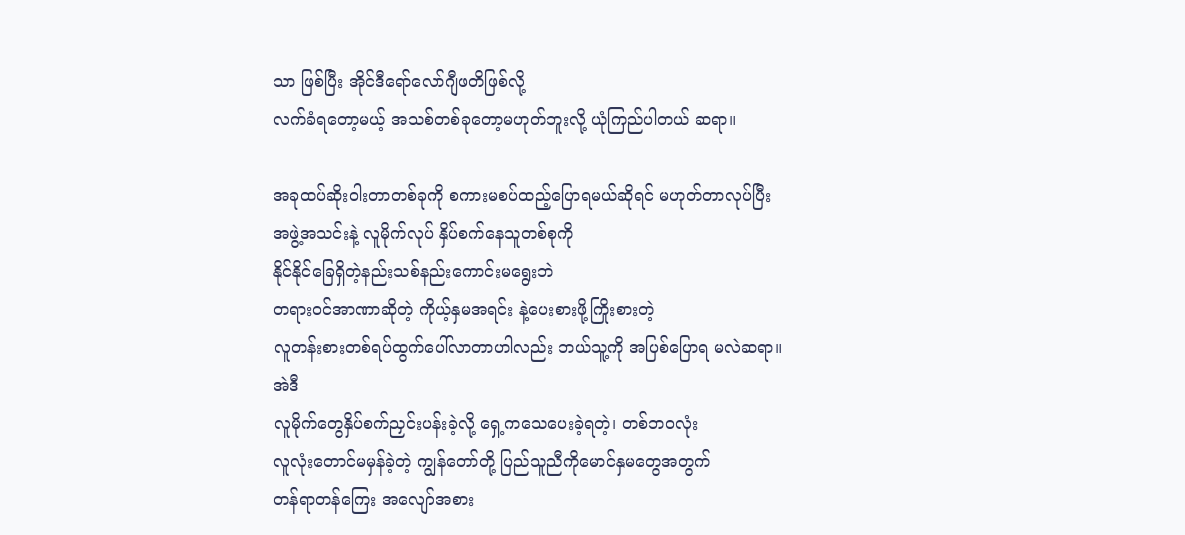သာ ဖြစ်ပြီး အိုင်ဒီရော်လော်ဂျီဖတိဖြစ်လို့
လက်ခံရတော့မယ့် အသစ်တစ်ခုတော့မဟုတ်ဘူးလို့ ယုံကြည်ပါတယ် ဆရာ။

အခုထပ်ဆိုးဝါးတာတစ်ခုကို စကားမစပ်ထည့်ပြောရမယ်ဆိုရင် မဟုတ်တာလုပ်ပြီး
အဖွဲ့အသင်းနဲ့ လူမိုက်လုပ် နှိပ်စက်နေသူတစ်စုကို
နိုင်နိုင်ခြေရှိတဲ့နည်းသစ်နည်းကောင်းမရွေးဘဲ
တရားဝင်အာဏာဆိုတဲ့ ကိုယ့်နှမအရင်း နဲ့ပေးစားဖို့ကြိုးစားတဲ့
လူတန်းစားတစ်ရပ်ထွက်ပေါ်လာတာဟါလည်း ဘယ်သူ့ကို အပြစ်ပြောရ မလဲဆရာ။ အဲဒီ
လူမိုက်တွေနှိပ်စက်ညှင်းပန်းခဲ့လို့ ရှေ့ကသေပေးခဲ့ရတဲ့၊ တစ်ဘဝလုံး
လူလုံးတောင်မမှန်ခဲ့တဲ့ ကျွန်တော်တို့ ပြည်သူညီကိုမောင်နှမတွေအတွက်
တန်ရာတန်ကြေး အလျော်အစား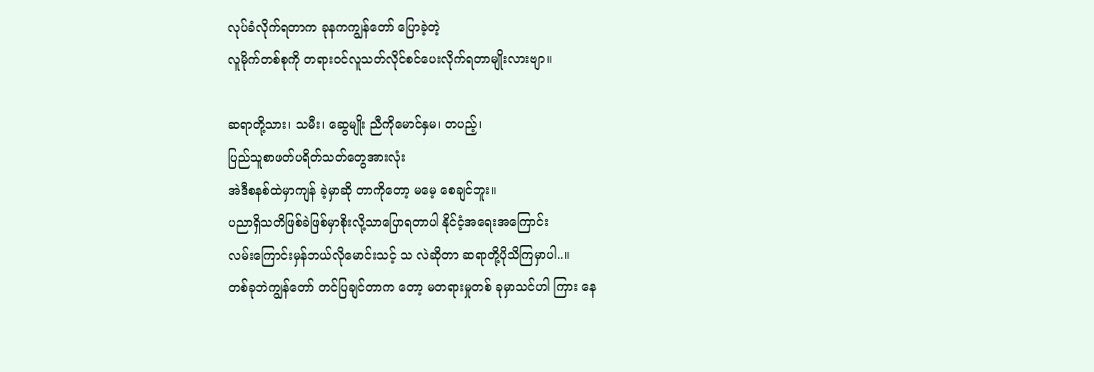လုပ်ခံလိုက်ရတာက ခုနကကျွန်တော် ပြောခဲ့တဲ့
လူမိုက်တစ်စုကို တရားဝင်လူသတ်လိုင်စင်ပေးလိုက်ရတာမျိုးလားဗျာ။

ဆရာတို့သား၊ သမီး၊ ဆွေမျိုး ညီကိုမောင်နှမ၊ တပည့်၊
ပြည်သူစာဖတ်ပရိတ်သတ်တွေအားလုံး
အဲဒီစနစ်ထဲမှာကျန် ခဲ့မှာဆို တာကိုတော့ မမေ့ စေချင်ဘူး။
ပညာရှိသတိဖြစ်ခဲဖြစ်မှာစိုးလို့သာပြောရတာပါ နိုင်ငံ့အရေးအကြောင်း
လမ်းကြောင်းမှန်ဘယ်လိုမောင်းသင့် သ လဲဆိုတာ ဆရာတို့ပိုသိကြမှာပါ..။
တစ်ခုဘဲကျွန်တော် တင်ပြချင်တာက တော့ မတရားမှုတစ် ခုမှာသင်ဟါ ကြား နေ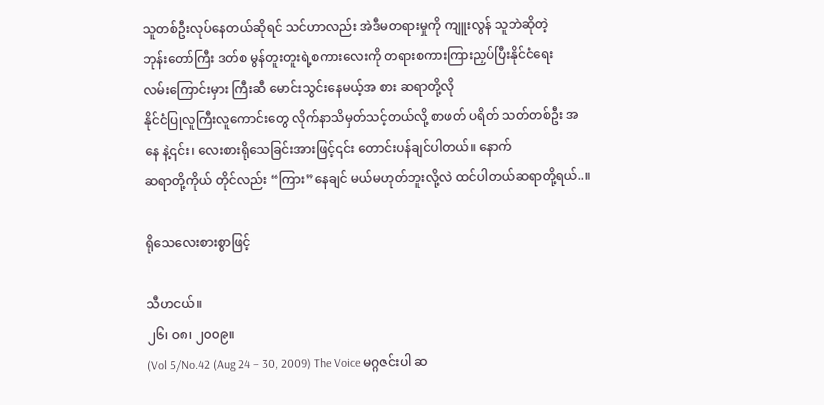သူတစ်ဦးလုပ်နေတယ်ဆိုရင် သင်ဟာလည်း အဲဒီမတရားမှုကို ကျူးလွန် သူဘဲဆိုတဲ့
ဘုန်းတော်ကြီး ဒတ်စ မွန်တူးတူးရဲ့စကားလေးကို တရားစကားကြားညှပ်ပြီးနိုင်ငံရေး
လမ်းကြောင်းမှား ကြီးဆီ မောင်းသွင်းနေမယ့်အ စား ဆရာတို့လို
နိုင်ငံပြုလူကြီးလူကောင်းတွေ လိုက်နာသိမှတ်သင့်တယ်လို့ စာဖတ် ပရိတ် သတ်တစ်ဦး အ
နေ နဲ့၎င်း၊ လေးစားရိုသေခြင်းအားဖြင့်၎င်း တောင်းပန်ချင်ပါတယ်။ နောက်
ဆရာတို့ကိုယ် တိုင်လည်း “ကြား”နေချင် မယ်မဟုတ်ဘူးလို့လဲ ထင်ပါတယ်ဆရာတို့ရယ်..။

ရိုသေလေးစားစွာဖြင့်

သီဟငယ်။
၂၆၊ ဝ၈၊ ၂၀၀၉။
(Vol 5/No.42 (Aug 24 – 30, 2009) The Voice မဂ္ဂဇင်းပါ ဆ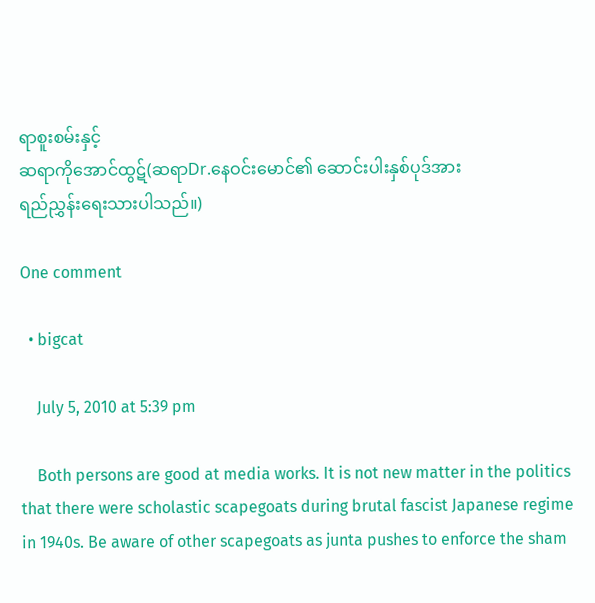ရာစူးစမ်းနှင့်
ဆရာကိုအောင်ထွဋ်(ဆရာDr.နေဝင်းမောင်၏ ဆောင်းပါးနှစ်ပုဒ်အား
ရည်ညွှန်းရေးသားပါသည်။)

One comment

  • bigcat

    July 5, 2010 at 5:39 pm

    Both persons are good at media works. It is not new matter in the politics that there were scholastic scapegoats during brutal fascist Japanese regime in 1940s. Be aware of other scapegoats as junta pushes to enforce the sham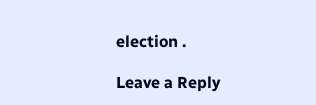election .

Leave a Reply